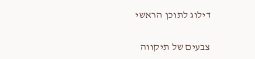דילוג לתוכן הראשי

צבעים של תיקווה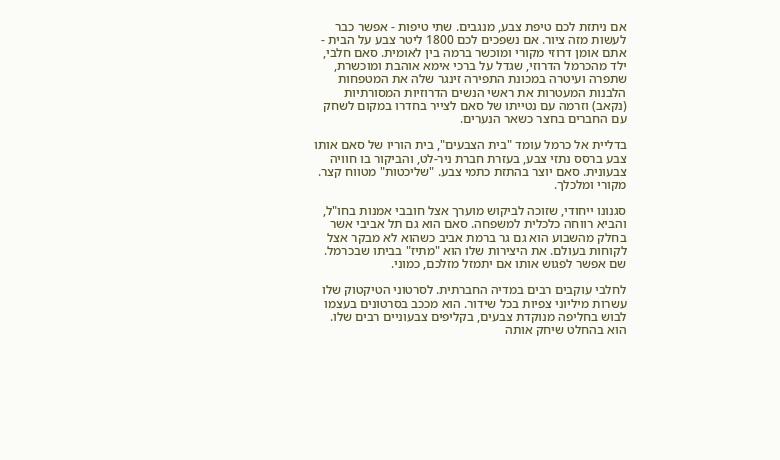אם ניתזת לכם טיפת צבע, מנגבים. שתי טיפות - אפשר כבר לעשות מזה ציור. אם נשפכים לכם 1800 ליטר צבע על הבית - אתם אומן דרוזי מקורי ומוכשר ברמה בין לאומית. סאם חלבי, ילד מהכרמל הדרוזי, שגדל על ברכי אימא אוהבת ומוכשרת, שתפרה ועיטרה במכונת התפירה זינגר שלה את המטפחות הלבנות המעטרות את ראשי הנשים הדרוזיות המסורתיות (נקאב) וזרמה עם נטייתו של סאם לצייר בחדרו במקום לשחק עם החברים בחצר כשאר הנערים.

בדליית אל כרמל עומד "בית הצבעים", בית הוריו של סאם אותו צבע ברסס נתזי צבע, בעזרת חברת ניר-לט, והביקור בו חוויה צבעונית. סאם יוצר בהתזת כתמי צבע. "שליכטות" מטווח קצר. מקורי ומלכלך.

סגנונו ייחודי, שזוכה לביקוש מוערך אצל חובבי אמנות בחו"ל, והביא רווחה כלכלית למשפחה. סאם הוא גם תל אביבי אשר בחלק מהשבוע הוא גם גר ברמת אביב כשהוא לא מבקר אצל לקוחות בעולם. את היצירות שלו הוא "מתיז" בביתו שבכרמל. שם אפשר לפגוש אותו אם יתמזל מזלכם, כמוני.

לחלבי עוקבים רבים במדיה החברתית. לסרטוני הטיקטוק שלו עשרות מיליוני צפיות בכל שידור. הוא מככב בסרטונים בעצמו לבוש בחליפה מנוקדת צבעים, בקליפים צבעוניים רבים שלו. הוא בהחלט שיחק אותה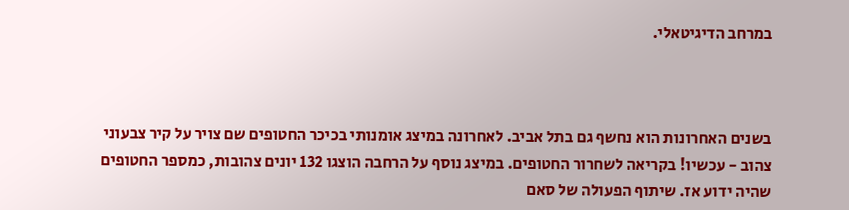במרחב הדיגיטאלי.



בשנים האחרונות הוא נחשף גם בתל אביב. לאחרונה במיצג אומנותי בכיכר החטופים שם צויר על קיר צבעוני צהוב - עכשיו! בקריאה לשחרור החטופים. במיצג נוסף על הרחבה הוצגו 132 יונים צהובות, כמספר החטופים שהיה ידוע אז. שיתוף הפעולה של סאם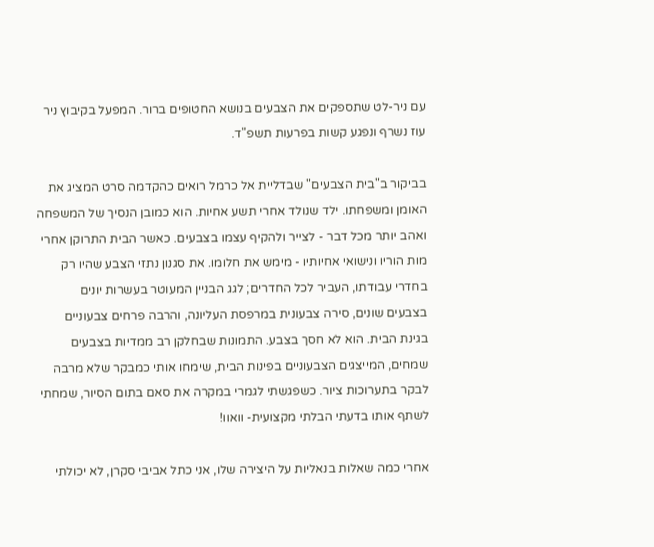עם ניר-לט שתספקים את הצבעים בנושא החטופים ברור. המפעל בקיבוץ ניר עוז נשרף ונפגע קשות בפרעות תשפ"ד.

בביקור ב"בית הצבעים" שבדליית אל כרמל רואים כהקדמה סרט המציג את האומן ומשפחתו. ילד שנולד אחרי תשע אחיות. הוא כמובן הנסיך של המשפחה ואהב יותר מכל דבר - לצייר ולהקיף עצמו בצבעים. כאשר הבית התרוקן אחרי מות הוריו ונישואי אחיותיו - מימש את חלומו. את סגנון נתזי הצבע שהיו רק בחדרי עבודתו, העביר לכל החדרים; לגג הבניין המעוטר בעשרות יונים בצבעים שונים, סירה צבעונית במרפסת העליונה, והרבה פרחים צבעוניים בגינת הבית. הוא לא חסך בצבע. התמונות שבחלקן רב ממדיות בצבעים שמחים, המייצגים הצבעוניים בפינות הבית, שימחו אותי כמבקר שלא מרבה לבקר בתערוכות ציור. כשפגשתי לגמרי במקרה את סאם בתום הסיור, שמחתי לשתף אותו בדעתי הבלתי מקצועית- וואוו!

אחרי כמה שאלות בנאליות על היצירה שלו, אני כתל אביבי סקרן, לא יכולתי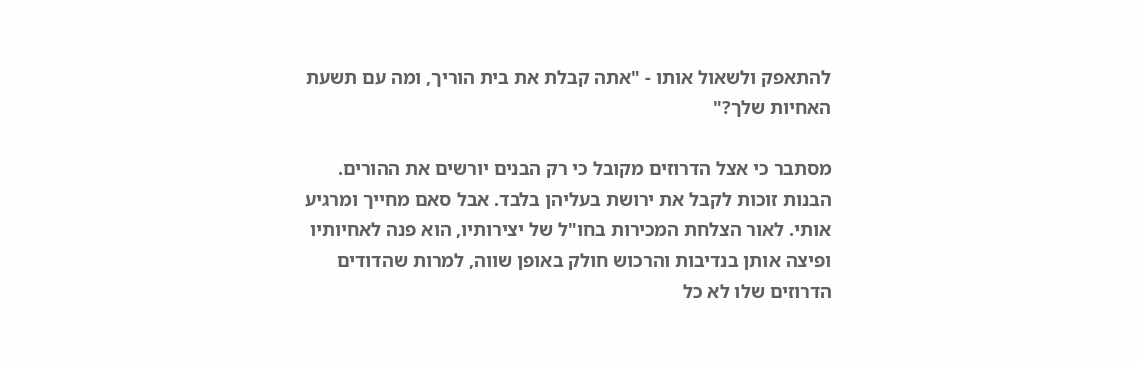להתאפק ולשאול אותו - "אתה קבלת את בית הוריך, ומה עם תשעת האחיות שלך?"

מסתבר כי אצל הדרוזים מקובל כי רק הבנים יורשים את ההורים. הבנות זוכות לקבל את ירושת בעליהן בלבד. אבל סאם מחייך ומרגיע אותי. לאור הצלחת המכירות בחו"ל של יצירותיו, הוא פנה לאחיותיו ופיצה אותן בנדיבות והרכוש חולק באופן שווה, למרות שהדודים הדרוזים שלו לא כל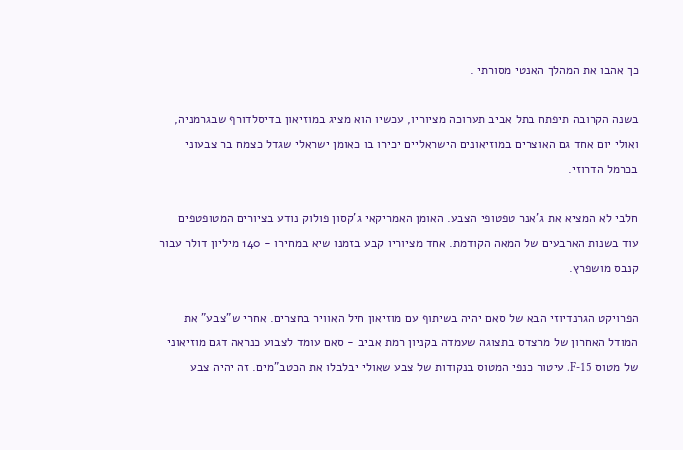כך אהבו את המהלך האנטי מסורתי .

בשנה הקרובה תיפתח בתל אביב תערוכה מציוריו, עכשיו הוא מציג במוזיאון בדיסלדורף שבגרמניה, ואולי יום אחד גם האוצרים במוזיאונים הישראליים יכירו בו כאומן ישראלי שגדל כצמח בר צבעוני בכרמל הדרוזי.

חלבי לא המציא את ג'אנר טפטופי הצבע. האומן האמריקאי ג'קסון פולוק נודע בציורים המטופטפים עוד בשנות הארבעים של המאה הקודמת. אחד מציוריו קבע בזמנו שיא במחירו - 140 מיליון דולר עבור קנבס מושפרץ.

הפרויקט הגרנדיוזי הבא של סאם יהיה בשיתוף עם מוזיאון חיל האוויר בחצרים. אחרי ש"צבע" את המודל האחרון של מרצדס בתצוגה שעמדה בקניון רמת אביב - סאם עומד לצבוע כנראה דגם מוזיאוני של מטוס F-15. עיטור כנפי המטוס בנקודות של צבע שאולי יבלבלו את הכטב"מים. זה יהיה צבע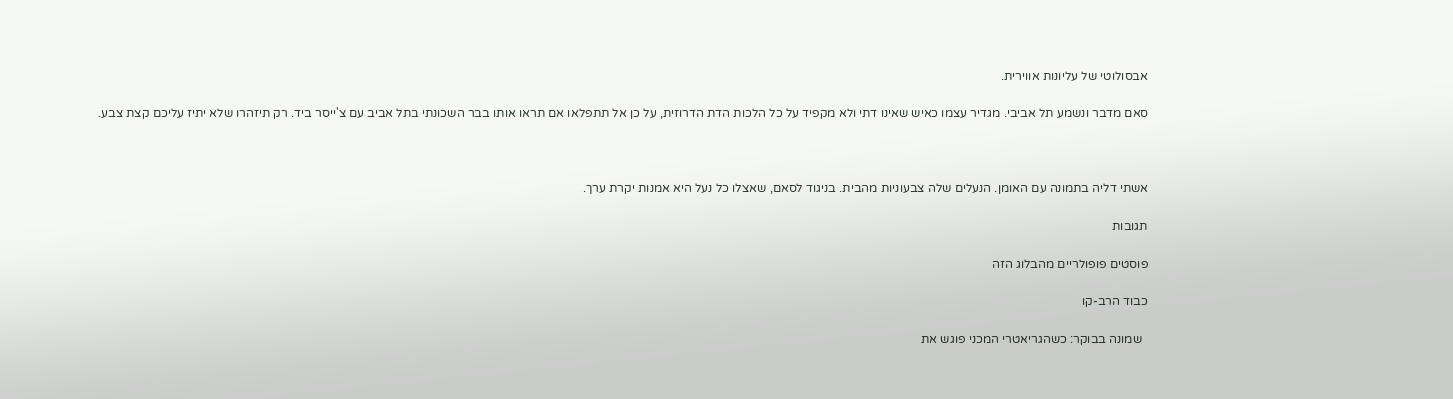אבסולוטי של עליונות אווירית.

סאם מדבר ונשמע תל אביבי. מגדיר עצמו כאיש שאינו דתי ולא מקפיד על כל הלכות הדת הדרוזית, על כן אל תתפלאו אם תראו אותו בבר השכונתי בתל אביב עם צ'ייסר ביד. רק תיזהרו שלא יתיז עליכם קצת צבע.



אשתי דליה בתמונה עם האומן. הנעלים שלה צבעוניות מהבית. בניגוד לסאם, שאצלו כל נעל היא אמנות יקרת ערך.

תגובות

פוסטים פופולריים מהבלוג הזה

כבוד הרב-קו

  שמונה בבוקר: כשהגריאטרי המכני פוגש את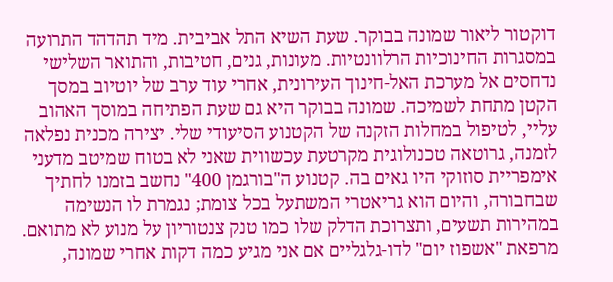דוקטור ליאור שמונה בבוקר. שעת השיא התל אביבית. מיד תהדהד התרועה במסגרות החינוכיות הרלוונטיות. מעונות, גנים, חטיבות, והתואר השלישי נדחסים אל מערכת האל-חינוך העירונית, אחרי עוד ערב של יוטיוב במסך הקטן מתחת לשמיכה. שמונה בבוקר היא גם שעת הפתיחה במוסך האהוב עליי, לטיפול במחלות הזקנה של הקטנוע הסיעודי שלי. יצירה מכנית נפלאה לזמנה, גרוטאה טכנולוגית מקרטעת עכשווית שאני לא בטוח שמיטב מדעני אימפריית סוזוקי היו גאים בה. קטנוע ה"בורגמן 400" נחשב בזמנו לחתיך שבחבורה, והיום הוא גריאטרי המשתעל בכל צומת; נגמרת לו הנשימה במהירות תשעים, ותצרוכת הדלק שלו כמו טנק צנטוריון על מנוע לא מתואם. מרפאת "אשפוז יום" לדו-גלגליים אם אני מגיע כמה דקות אחרי שמונה,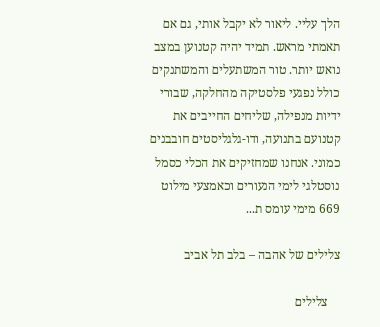הלך עליי. ליאור לא יקבל אותי, גם אם תאמתי מראש. תמיד יהיה קטנוען במצב נואש יותר. טור המשתעלים והמשתנקים כולל נפגעי פלסטיקה מהחלקה, שבורי ידיות מנפילה, שליחים החייבים את קטנועם בתנועה, ודו-גלגליסטים חובבנים כמוני. אנחנו שמחזיקים את הכלי כסמל נוסטלגי לימי הנעורים וכאמצעי מילוט 669 מימי עומס ת...

צלילים של אהבה – בלב תל אביב

    צלילים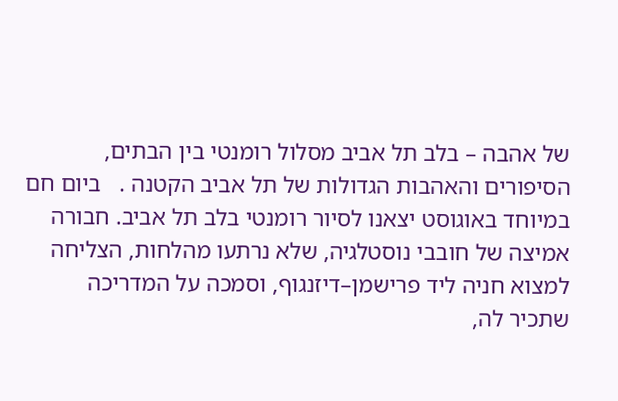של אהבה – בלב תל אביב מסלול רומנטי בין הבתים, הסיפורים והאהבות הגדולות של תל אביב הקטנה .   ביום חם במיוחד באוגוסט יצאנו לסיור רומנטי בלב תל אביב. חבורה אמיצה של חובבי נוסטלגיה, שלא נרתעו מהלחות, הצליחה למצוא חניה ליד פרישמן–דיזנגוף, וסמכה על המדריכה שתכיר לה,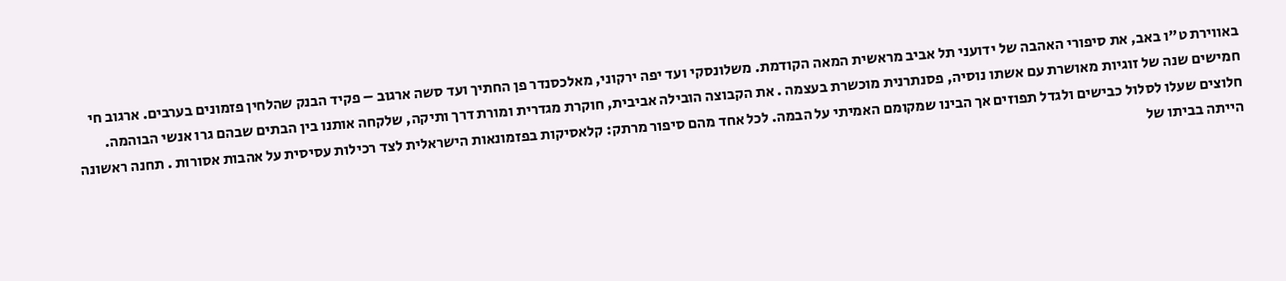באווירת ט"ו באב, את סיפורי האהבה של ידועני תל אביב מראשית המאה הקודמת. משלונסקי ועד יפה ירקוני, מאלכסנדר פן החתיך ועד סשה ארגוב – פקיד הבנק שהלחין פזמונים בערבים. ארגוב חי חמישים שנה של זוגיות מאושרת עם אשתו נוסיה, פסנתרנית מוכשרת בעצמה . את הקבוצה הובילה אביבית, חוקרת מגדרית ומורת דרך ותיקה, שלקחה אותנו בין הבתים שבהם גרו אנשי הבוהמה. חלוצים שעלו לסלול כבישים ולגדל תפוזים אך הבינו שמקומם האמיתי על הבמה. לכל אחד מהם סיפור מרתק: קלאסיקות בפזמונאות הישראלית לצד רכילות עסיסית על אהבות אסורות . תחנה ראשונה הייתה בביתו של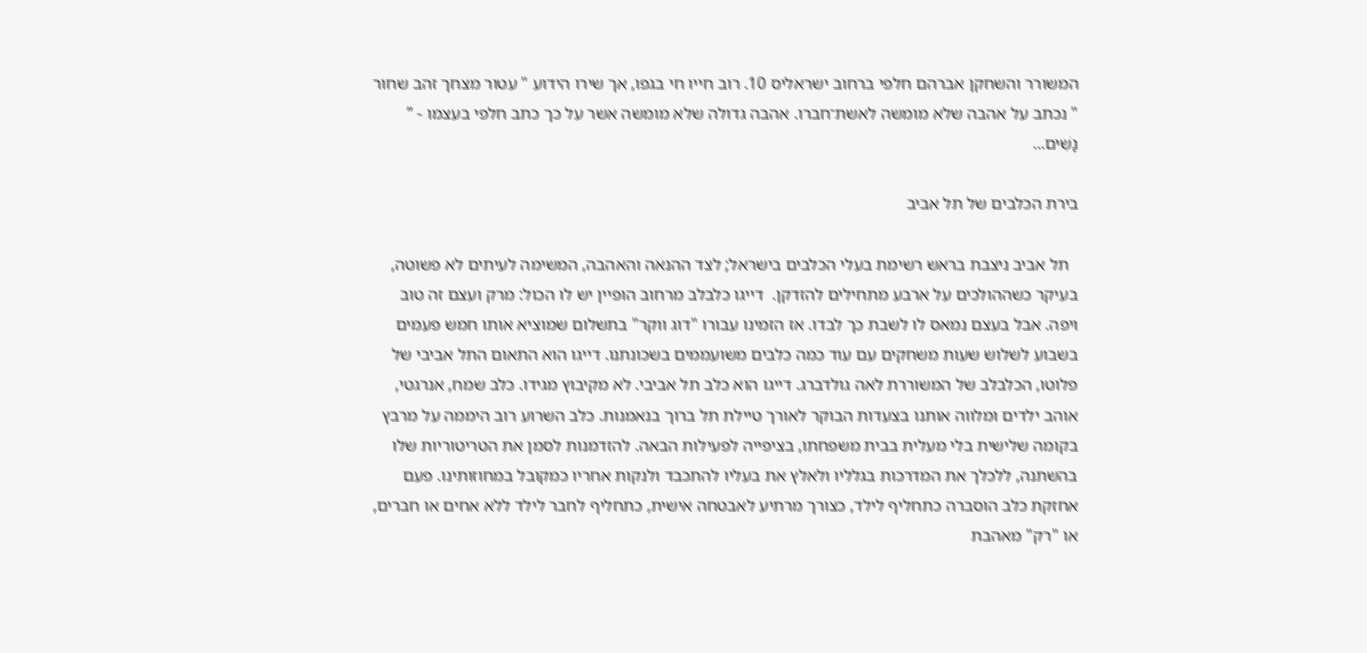המשורר והשחקן אברהם חלפי ברחוב ישראליס 10. רוב חייו חי בגפו, אך שירו הידוע " עטור מצחך זהב שחור " נכתב על אהבה שלא מומשה לאשת־חברו. אהבה גדולה שלא מומשה אשר על כך כתב חלפי בעצמו - ” נָשִׁים...

בירת הכלבים של תל אביב

  תל אביב ניצבת בראש רשימת בעלי הכלבים בישראל; לצד ההנאה והאהבה, המשימה לעיתים לא פשוטה, בעיקר כשההולכים על ארבע מתחילים להזדקן.  דייגו כלבלב מרחוב הופיין יש לו הכול: מרק ועצם זה טוב ויפה. אבל בעצם נמאס לו לשבת כך לבדו. אז הזמינו עבורו "דוג ווקר" בתשלום שמוציא אותו חמש פעמים בשבוע לשלוש שעות משחקים עם עוד כמה כלבים משועממים בשכונתנו. דייגו הוא התאום התל אביבי של פלוטו, הכלבלב של המשוררת לאה גולדברג. דייגו הוא כלב תל אביבי. לא מקיבוץ מגידו. כלב שמח, אנרגטי, אוהב ילדים ומלווה אותנו בצעדות הבוקר לאורך טיילת תל ברוך בנאמנות. כלב השרוע רוב היממה על מרבץ בקומה שלישית בלי מעלית בבית משפחתו, בציפייה לפעילות הבאה. להזדמנות לסמן את הטריטוריות שלו בהשתנה, ללכלך את המדרכות בגלליו ולאלץ את בעליו להתכבד ולנקות אחריו כמקובל במחוזותינו. פעם אחזקת כלב הוסברה כתחליף לילד, כצורך מרתיע לאבטחה אישית, כתחליף לחבר לילד ללא אחים או חברים, או "רק" מאהבת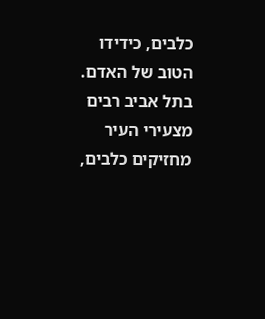כלבים, כידידו הטוב של האדם. בתל אביב רבים מצעירי העיר מחזיקים כלבים,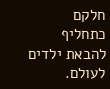חלקם כתחליף להבאת ילדים לעולם.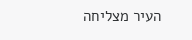העיר מצליחה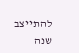להתייצב שנה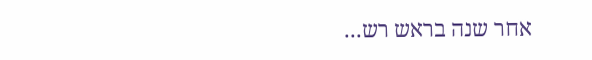אחר שנה בראש רש...